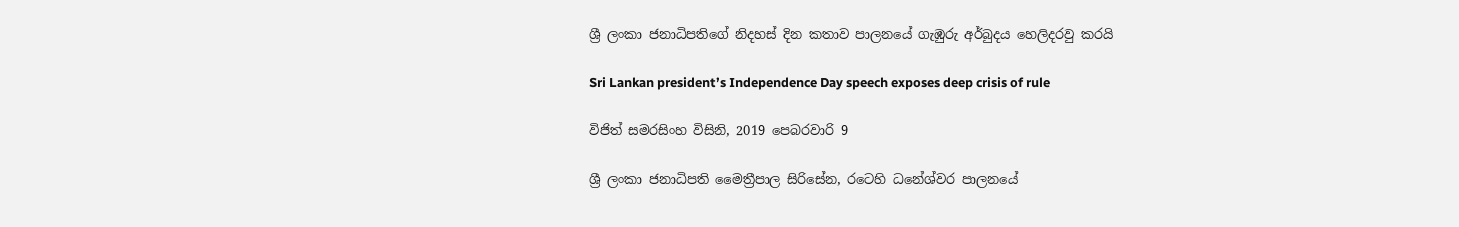ශ්‍රී ලංකා ජනාධිපතිගේ නිදහස් දින කතාව පාලනයේ ගැඹුරු අර්බුදය හෙලිදරවු කරයි

Sri Lankan president’s Independence Day speech exposes deep crisis of rule

විජිත් සමරසිංහ විසිනි, 2019 පෙබරවාරි 9

ශ්‍රී ලංකා ජනාධිපති මෛත්‍රීපාල සිරිසේන, රටෙහි ධනේශ්වර පාලනයේ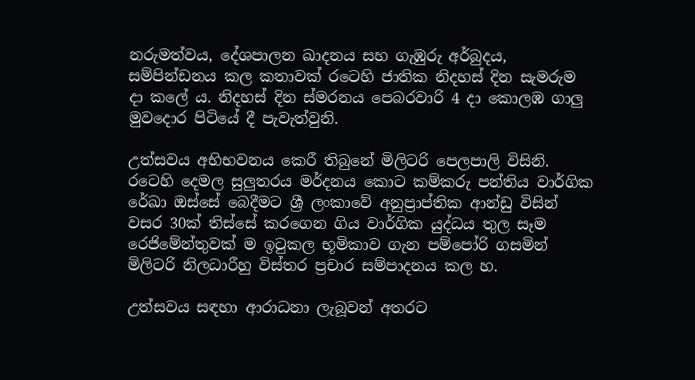නරුමත්වය, දේශපාලන ඛාදනය සහ ගැඹුරු අර්බුදය, සම්පින්ඩනය කල කතාවක් රටෙහි ජාතික නිදහස් දින සැමරුම දා කලේ ය. නිදහස් දින ස්මරනය පෙබරවාරි 4 දා කොලඹ ගාලු මුවදොර පිටියේ දී පැවැත්වුනි.

උත්සවය අභිභවනය කෙරී තිබුනේ මිලිටරි පෙලපාලි විසිනි. රටෙහි දෙමල සුලුතරය මර්දනය කොට කම්කරු පන්තිය වාර්ගික රේඛා ඔස්සේ බෙදීමට ශ්‍රී ලංකාවේ අනුප්‍රාප්තික ආන්ඩු විසින් වසර 30ක් තිස්සේ කරගෙන ගිය වාර්ගික යුද්ධය තුල සෑම රෙජිමේන්තුවක් ම ඉටුකල භූමිකාව ගැන පම්පෝරි ගසමින් මිලිටරි නිලධාරීහු විස්තර ප්‍රචාර සම්පාදනය කල හ.

උත්සවය සඳහා ආරාධනා ලැබූවන් අතරට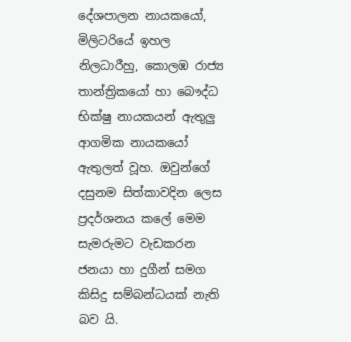දේශපාලන නායකයෝ, මිලිටරියේ ඉහල නිලධාරීහු, කොලඹ රාජ්‍ය තාන්ත්‍රිකයෝ හා බෞද්ධ භික්ෂු නායකයන් ඇතුලු ආගමික නායකයෝ ඇතුලත් වූහ. ඔවුන්ගේ දසුනම සිත්කාවදින ලෙස ප්‍රදර්ශනය කලේ මෙම සැමරුමට වැඩකරන ජනයා හා දුගීන් සමග කිසිදු සම්බන්ධයක් නැති බව යි.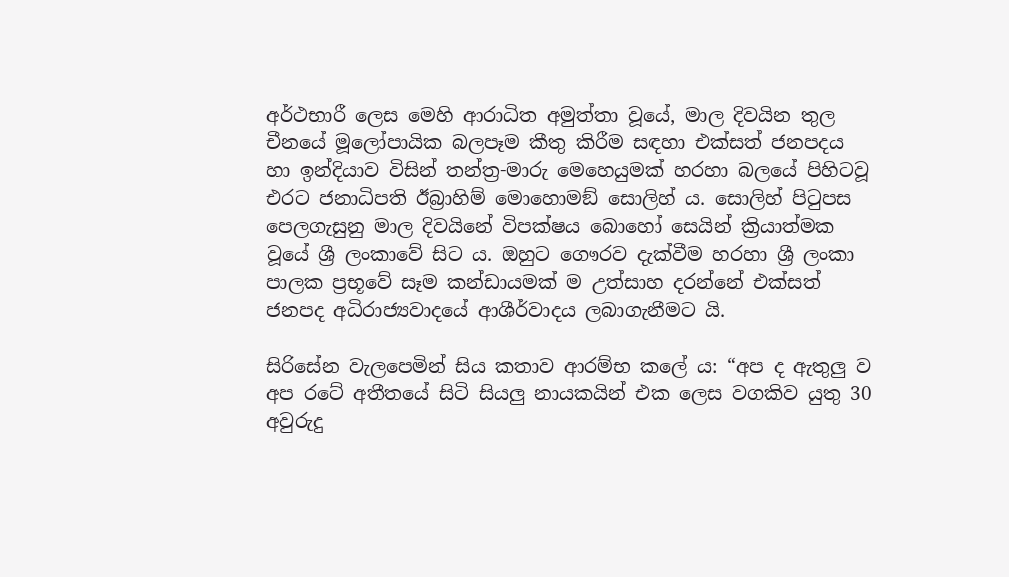අර්ථභාරී ලෙස මෙහි ආරාධිත අමුත්තා වූයේ, මාල දිවයින තුල චීනයේ මූලෝපායික බලපෑම කීතු කිරීම සඳහා එක්සත් ජනපදය හා ඉන්දියාව විසින් තන්ත්‍ර-මාරු මෙහෙයුමක් හරහා බලයේ පිහිටවූ එරට ජනාධිපති ඊබ්‍රාහිම් මොහොමඞ් සොලිහ් ය. සොලිහ් පිටුපස පෙලගැසුනු මාල දිවයිනේ විපක්ෂය බොහෝ සෙයින් ක්‍රියාත්මක වූයේ ශ්‍රී ලංකාවේ සිට ය. ඔහුට ගෞරව දැක්වීම හරහා ශ්‍රී ලංකා පාලක ප්‍රභූවේ සෑම කන්ඩායමක් ම උත්සාහ දරන්නේ එක්සත් ජනපද අධිරාජ්‍යවාදයේ ආශීර්වාදය ලබාගැනීමට යි.

සිරිසේන වැලපෙමින් සිය කතාව ආරම්භ කලේ ය: “අප ද ඇතුලු ව අප රටේ අතීතයේ සිටි සියලු නායකයින් එක ලෙස වගකිව යුතු 30 අවුරුදු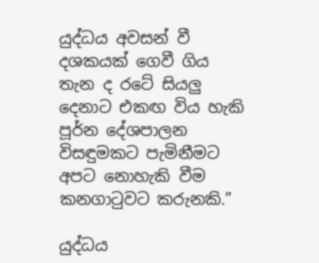යුද්ධය අවසන් වී දශකයක් ගෙවී ගිය තැන ද රටේ සියලු දෙනාට එකඟ විය හැකි පූර්න දේශපාලන විසඳුමකට පැමිනීමට අපට නොහැකි වීම කනගාටුවට කරුනකි.”

යුද්ධය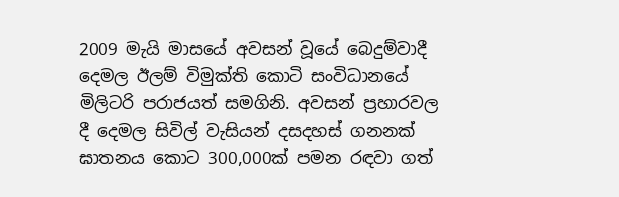2009 මැයි මාසයේ අවසන් වූයේ බෙදුම්වාදී දෙමල ඊලම් විමුක්ති කොටි සංවිධානයේ මිලිටරි පරාජයත් සමගිනි. අවසන් ප්‍රහාරවල දී දෙමල සිවිල් වැසියන් දසදහස් ගනනක් ඝාතනය කොට 300,000ක් පමන රඳවා ගත්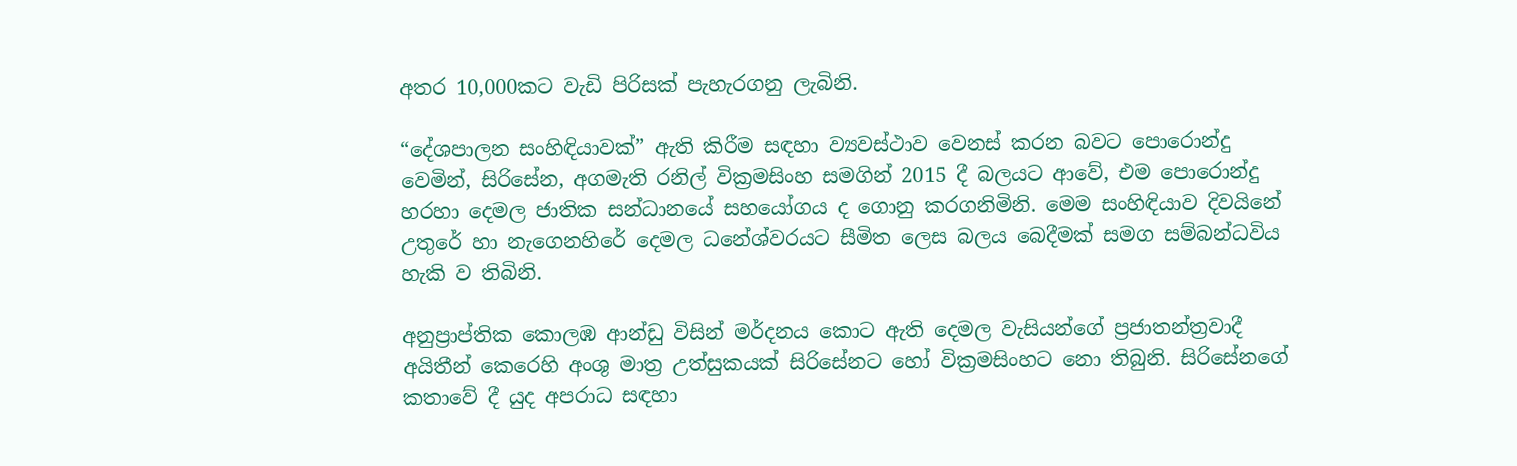අතර 10,000කට වැඩි පිරිසක් පැහැරගනු ලැබිනි.

“දේශපාලන සංහිඳියාවක්” ඇති කිරීම සඳහා ව්‍යවස්ථාව වෙනස් කරන බවට පොරොන්දු වෙමින්, සිරිසේන, අගමැති රනිල් වික්‍රමසිංහ සමගින් 2015 දී බලයට ආවේ, එම පොරොන්දු හරහා දෙමල ජාතික සන්ධානයේ සහයෝගය ද ගොනු කරගනිමිනි. මෙම සංහිඳියාව දිවයිනේ උතුරේ හා නැගෙනහිරේ දෙමල ධනේශ්වරයට සීමිත ලෙස බලය බෙදීමක් සමග සම්බන්ධවිය හැකි ව තිබිනි.

අනුප්‍රාප්තික කොලඹ ආන්ඩු විසින් මර්දනය කොට ඇති දෙමල වැසියන්ගේ ප්‍රජාතන්ත්‍රවාදී අයිතීන් කෙරෙහි අංශු මාත්‍ර උත්සුකයක් සිරිසේනට හෝ වික්‍රමසිංහට නො තිබුනි. සිරිසේනගේ කතාවේ දී යුද අපරාධ සඳහා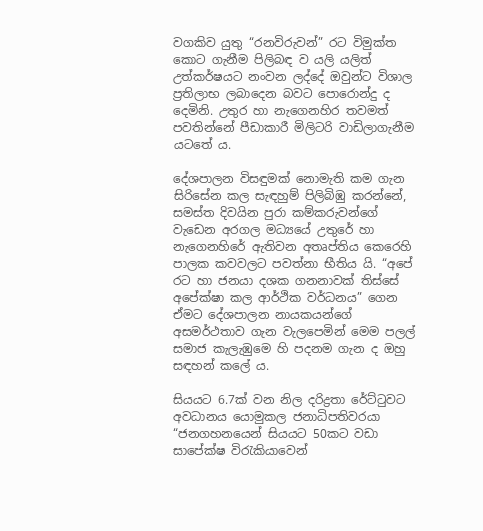වගකිව යුතු “රනවිරුවන්” රට විමුක්ත කොට ගැනීම පිලිබඳ ව යලි යලිත් උත්කර්ෂයට නංවන ලද්දේ ඔවුන්ට විශාල ප්‍රතිලාභ ලබාදෙන බවට පොරොන්දු ද දෙමිනි. උතුර හා නැගෙනහිර තවමත් පවතින්නේ පීඩාකාරී මිලිටරි වාඩිලාගැනීම යටතේ ය.

දේශපාලන විසඳුමක් නොමැති කම ගැන සිරිසේන කල සැඳහුම් පිලිබිඹු කරන්නේ, සමස්ත දිවයින පුරා කම්කරුවන්ගේ වැඩෙන අරගල මධ්‍යයේ උතුරේ හා නැගෙනහිරේ ඇතිවන අතෘප්තිය කෙරෙහි පාලක කවවලට පවත්නා භීතිය යි. “අපේ රට හා ජනයා දශක ගනනාවක් තිස්සේ අපේක්ෂා කල ආර්ථික වර්ධනය” ගෙන ඒමට දේශපාලන නායකයන්ගේ අසමර්ථතාව ගැන වැලපෙමින් මෙම පලල් සමාජ කැලැඹුමෙ හි පදනම ගැන ද ඔහු සඳහන් කලේ ය.

සියයට 6.7ක් වන නිල දරිද්‍රතා රේට්ටුවට අවධානය යොමුකල ජනාධිපතිවරයා “ජනගහනයෙන් සියයට 50කට වඩා සාපේක්ෂ විරැකියාවෙන්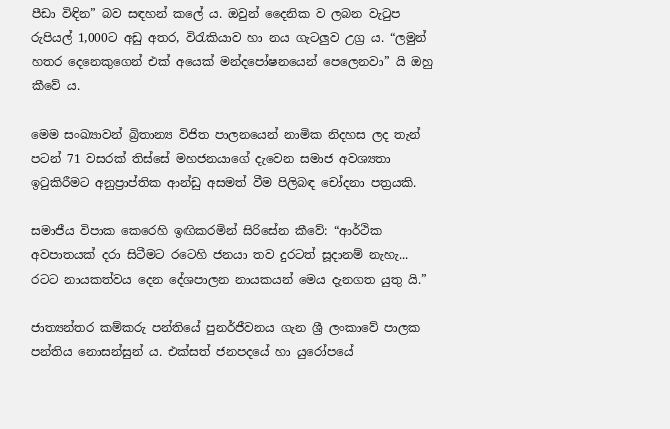පීඩා විඳින” බව සඳහන් කලේ ය. ඔවුන් දෛනික ව ලබන වැටුප රුපියල් 1,000ට අඩු අතර, විරැකියාව හා නය ගැටලුව උග්‍ර ය. “ලමුන් හතර දෙනෙකුගෙන් එක් අයෙක් මන්දපෝෂනයෙන් පෙලෙනවා” යි ඔහු කීවේ ය.

මෙම සංඛ්‍යාවන් බ්‍රිතාන්‍ය විජිත පාලනයෙන් නාමික නිදහස ලද තැන් පටන් 71 වසරක් තිස්සේ මහජනයාගේ දැවෙන සමාජ අවශ්‍යතා ඉටුකිරීමට අනුප්‍රාප්තික ආන්ඩු අසමත් වීම පිලිබඳ චෝදනා පත්‍රයකි.

සමාජීය විපාක කෙරෙහි ඉඟිකරමින් සිරිසේන කීවේ: “ආර්ථික අවපාතයක් දරා සිටීමට රටෙහි ජනයා තව දුරටත් සූදානම් නැහැ... රටට නායකත්වය දෙන දේශපාලන නායකයන් මෙය දැනගත යුතු යි.”

ජාත්‍යන්තර කම්කරු පන්තියේ පුනර්ජීවනය ගැන ශ්‍රී ලංකාවේ පාලක පන්තිය නොසන්සුන් ය. එක්සත් ජනපදයේ හා යුරෝපයේ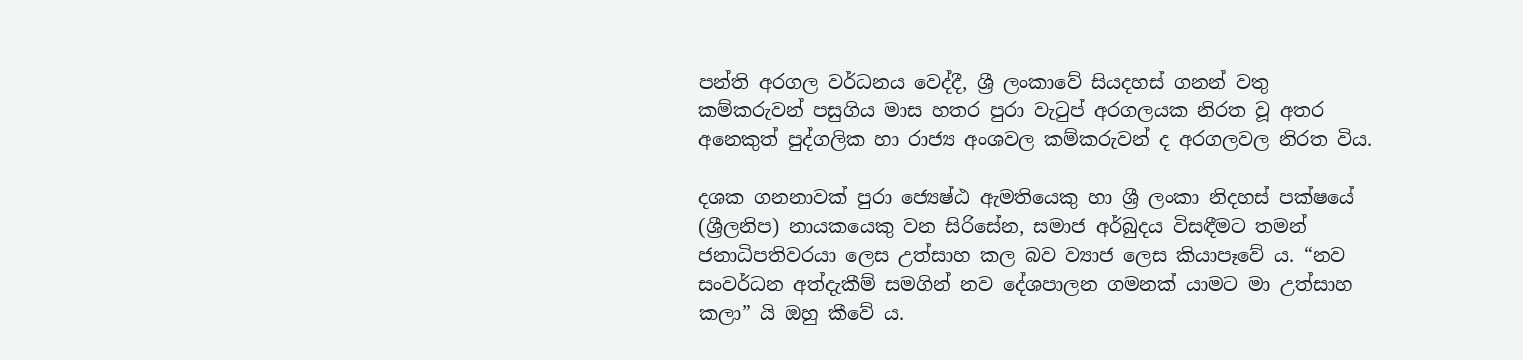පන්ති අරගල වර්ධනය වෙද්දී, ශ්‍රී ලංකාවේ සියදහස් ගනන් වතු කම්කරුවන් පසුගිය මාස හතර පුරා වැටුප් අරගලයක නිරත වූ අතර අනෙකුත් පුද්ගලික හා රාජ්‍ය අංශවල කම්කරුවන් ද අරගලවල නිරත විය.

දශක ගනනාවක් පුරා ජ්‍යෙෂ්ඨ ඇමතියෙකු හා ශ්‍රී ලංකා නිදහස් පක්ෂයේ (ශ්‍රීලනිප) නායකයෙකු වන සිරිසේන, සමාජ අර්බුදය විසඳීමට තමන් ජනාධිපතිවරයා ලෙස උත්සාහ කල බව ව්‍යාජ ලෙස කියාපෑවේ ය. “නව සංවර්ධන අත්දැකීම් සමගින් නව දේශපාලන ගමනක් යාමට මා උත්සාහ කලා” යි ඔහු කීවේ ය.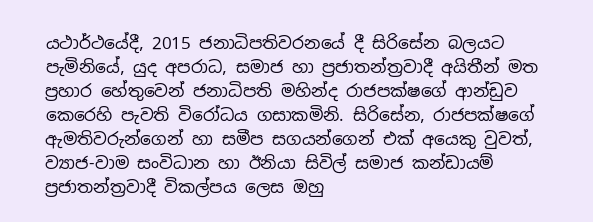යථාර්ථයේදී, 2015 ජනාධිපතිවරනයේ දී සිරිසේන බලයට පැමිනියේ, යුද අපරාධ, සමාජ හා ප්‍රජාතන්ත්‍රවාදී අයිතීන් මත ප්‍රහාර හේතුවෙන් ජනාධිපති මහින්ද රාජපක්ෂගේ ආන්ඩුව කෙරෙහි පැවති විරෝධය ගසාකමිනි. සිරිසේන, රාජපක්ෂගේ ඇමතිවරුන්ගෙන් හා සමීප සගයන්ගෙන් එක් අයෙකු වුවත්, ව්‍යාජ-වාම සංවිධාන හා ඊනියා සිවිල් සමාජ කන්ඩායම් ප්‍රජාතන්ත්‍රවාදී විකල්පය ලෙස ඔහු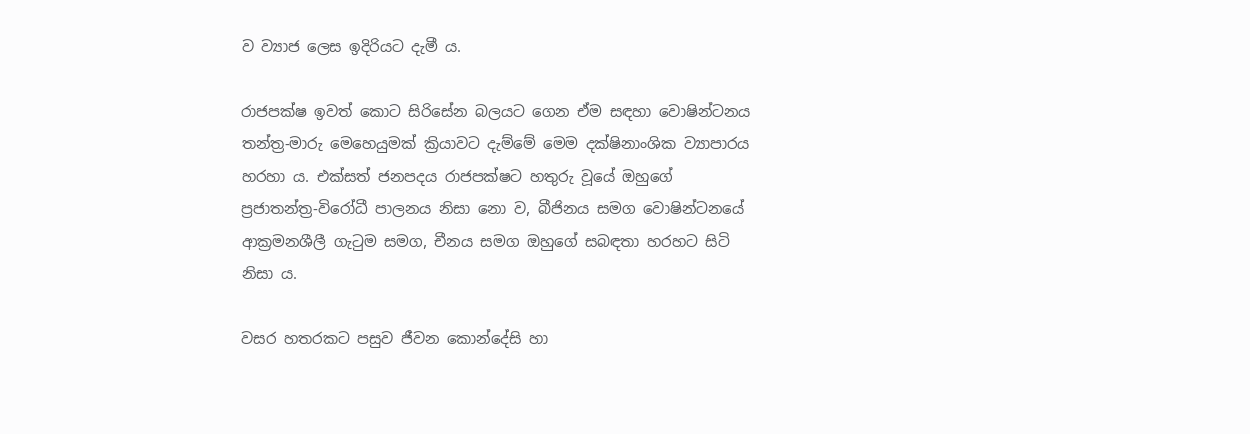ව ව්‍යාජ ලෙස ඉදිරියට දැමී ය.

රාජපක්ෂ ඉවත් කොට සිරිසේන බලයට ගෙන ඒම සඳහා වොෂින්ටනය තන්ත්‍ර-මාරු මෙහෙයුමක් ක්‍රියාවට දැම්මේ මෙම දක්ෂිනාංශික ව්‍යාපාරය හරහා ය. එක්සත් ජනපදය රාජපක්ෂට හතුරු වූයේ ඔහුගේ ප්‍රජාතන්ත්‍ර-විරෝධී පාලනය නිසා නො ව, බීජිනය සමග වොෂින්ටනයේ ආක්‍රමනශීලී ගැටුම සමග, චීනය සමග ඔහුගේ සබඳතා හරහට සිටි නිසා ය.

වසර හතරකට පසුව ජීවන කොන්දේසි හා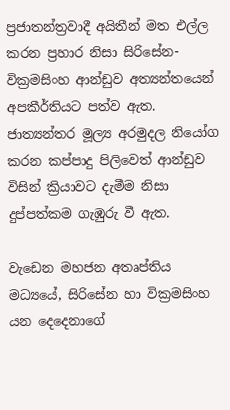ප්‍රජාතන්ත්‍රවාදී අයිතීන් මත එල්ල කරන ප්‍රහාර නිසා සිරිසේන-වික්‍රමසිංහ ආන්ඩුව අත්‍යන්තයෙන් අපකීර්තියට පත්ව ඇත. ජාත්‍යන්තර මූල්‍ය අරමුදල නියෝග කරන කප්පාදු පිලිවෙත් ආන්ඩුව විසින් ක්‍රියාවට දැමීම නිසා දුප්පත්කම ගැඹුරු වී ඇත.

වැඩෙන මහජන අතෘප්තිය මධ්‍යයේ, සිරිසේන හා වික්‍රමසිංහ යන දෙදෙනාගේ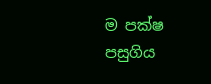ම පක්ෂ පසුගිය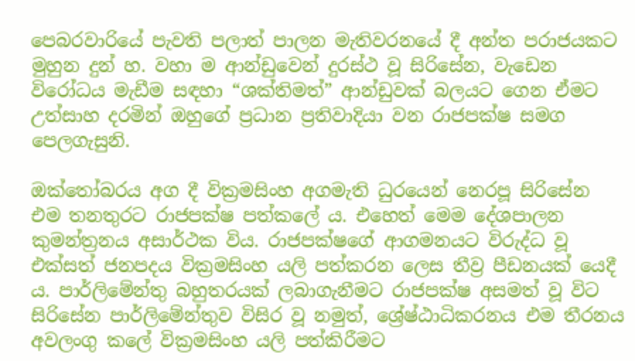පෙබරවාරියේ පැවති පලාත් පාලන මැතිවරනයේ දී අන්ත පරාජයකට මුහුන දුන් හ. වහා ම ආන්ඩුවෙන් දුරස්ථ වූ සිරිසේන, වැඩෙන විරෝධය මැඩීම සඳහා “ශක්තිමත්” ආන්ඩුවක් බලයට ගෙන ඒමට උත්සාහ දරමින් ඔහුගේ ප්‍රධාන ප්‍රතිවාදියා වන රාජපක්ෂ සමග පෙලගැසුනි.

ඔක්තෝබරය අග දී වික්‍රමසිංහ අගමැති ධුරයෙන් නෙරපූ සිරිසේන එම තනතුරට රාජපක්ෂ පත්කලේ ය. එහෙත් මෙම දේශපාලන කුමන්ත්‍රනය අසාර්ථක විය. රාජපක්ෂගේ ආගමනයට විරුද්ධ වූ එක්සත් ජනපදය වික්‍රමසිංහ යලි පත්කරන ලෙස තීව්‍ර පීඩනයක් යෙදී ය. පාර්ලිමේන්තු බහුතරයක් ලබාගැනීමට රාජපක්ෂ අසමත් වූ විට සිරිසේන පාර්ලිමේන්තුව විසිර වූ නමුත්, ශ්‍රේෂ්ඨාධිකරනය එම තීරනය අවලංගු කලේ වික්‍රමසිංහ යලි පත්කිරීමට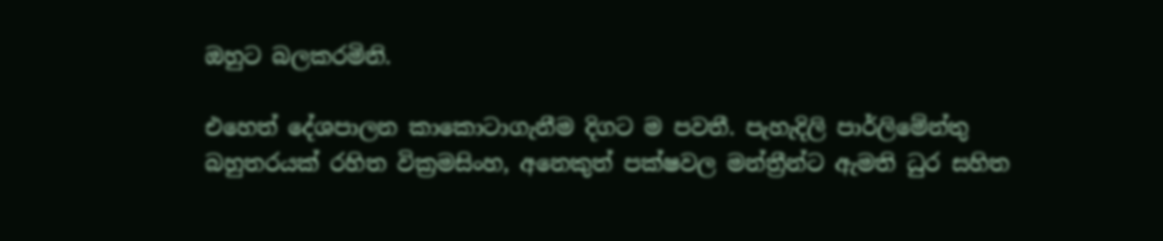ඔහුට බලකරමිනි.

එහෙත් දේශපාලන කාකොටාගැනීම දිගට ම පවතී. පැහැදිලි පාර්ලිමේන්තු බහුතරයක් රහිත වික්‍රමසිංහ, අනෙකුත් පක්ෂවල මන්ත්‍රීන්ට ඇමති ධුර සහිත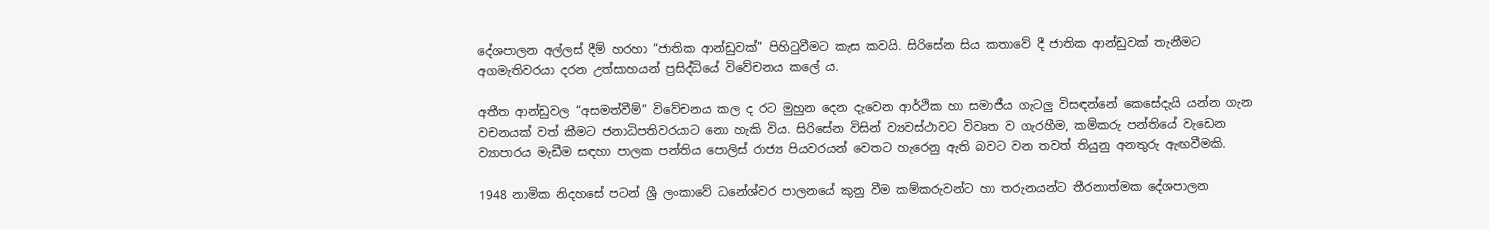දේශපාලන අල්ලස් දීම් හරහා “ජාතික ආන්ඩුවක්” පිහිටුවීමට කැස කවයි. සිරිසේන සිය කතාවේ දී ජාතික ආන්ඩුවක් තැනීමට අගමැතිවරයා දරන උත්සාහයන් ප්‍රසිද්ධියේ විවේචනය කලේ ය.

අතීත ආන්ඩුවල “අසමත්වීම්” විවේචනය කල ද රට මුහුන දෙන දැවෙන ආර්ථික හා සමාජීය ගැටලු විසඳන්නේ කෙසේදැයි යන්න ගැන වචනයක් වත් කීමට ජනාධිපතිවරයාට නො හැකි විය. සිරිසේන විසින් ව්‍යවස්ථාවට විවෘත ව ගැරහීම, කම්කරු පන්තියේ වැඩෙන ව්‍යාපාරය මැඩීම සඳහා පාලක පන්තිය පොලිස් රාජ්‍ය පියවරයන් වෙතට හැරෙනු ඇති බවට වන තවත් තියුනු අනතුරු ඇඟවීමකි.

1948 නාමික නිදහසේ පටන් ශ්‍රී ලංකාවේ ධනේශ්වර පාලනයේ කුනු වීම කම්කරුවන්ට හා තරුනයන්ට තීරනාත්මක දේශපාලන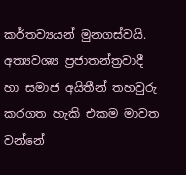කර්තව්‍යයන් මුනගස්වයි. අත්‍යවශ්‍ය ප්‍රජාතන්ත්‍රවාදී හා සමාජ අයිතීන් තහවුරු කරගත හැකි එකම මාවත වන්නේ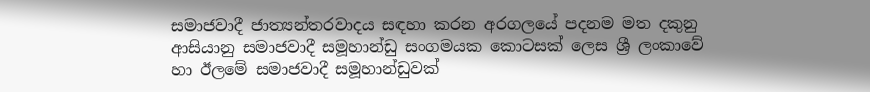සමාජවාදී ජාත්‍යන්තරවාදය සඳහා කරන අරගලයේ පදනම මත දකුනු ආසියානු සමාජවාදී සමූහාන්ඩු සංගමයක කොටසක් ලෙස ශ්‍රී ලංකාවේ හා ඊලමේ සමාජවාදී සමූහාන්ඩුවක්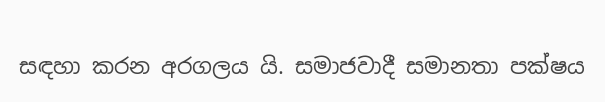සඳහා කරන අරගලය යි. සමාජවාදී සමානතා පක්ෂය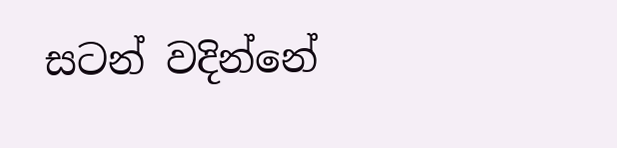සටන් වදින්නේ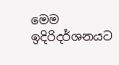මෙම ඉදිරිදර්ශනයට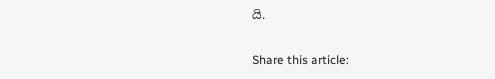යි.

Share this article: